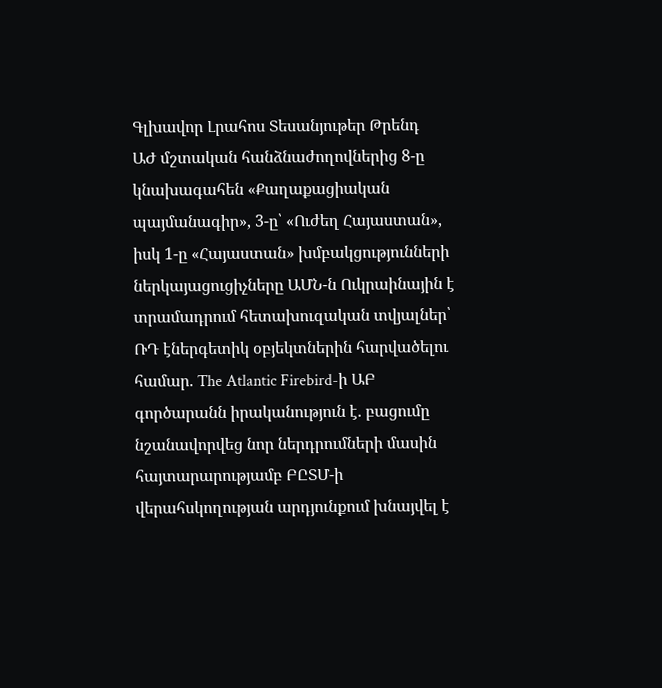Գլխավոր Լրահոս Տեսանյութեր Թրենդ
ԱԺ մշտական հանձնաժողովներից 8-ը կնախագահեն «Քաղաքացիական պայմանագիր», 3-ը՝ «Ուժեղ Հայաստան», իսկ 1-ը «Հայաստան» խմբակցությունների ներկայացուցիչները ԱՄՆ-ն Ուկրաինային է տրամադրում հետախուզական տվյալներ՝ ՌԴ էներգետիկ օբյեկտներին հարվածելու համար. The Atlantic Firebird-ի ԱԲ գործարանն իրականություն է. բացումը նշանավորվեց նոր ներդրումների մասին հայտարարությամբ ԲԸՏՄ-ի վերահսկողության արդյունքում խնայվել է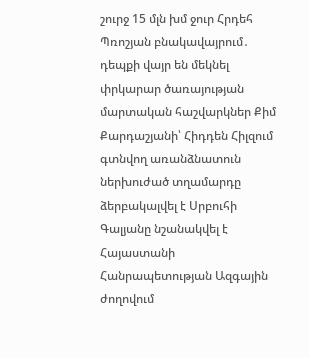շուրջ 15 մլն խմ ջուր Հրդեհ Պռոշյան բնակավայրում․ դեպքի վայր են մեկնել փրկարար ծառայության մարտական հաշվարկներ Քիմ Քարդաշյանի՝ Հիդդեն Հիլզում գտնվող առանձնատուն ներխուժած տղամարդը ձերբակալվել է Սրբուհի Գալյանը նշանակվել է Հայաստանի Հանրապետության Ազգային ժողովում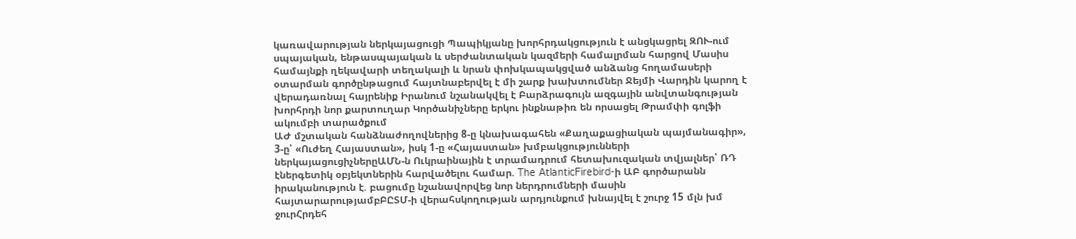կառավարության ներկայացուցի Պապիկյանը խորհրդակցություն է անցկացրել ԶՈՒ-ում սպայական, ենթասպայական և սերժանտական կազմերի համալրման հարցով Մասիս համայնքի ղեկավարի տեղակալի և նրան փոխկապակցված անձանց հողամասերի օտարման գործընթացում հայտնաբերվել է մի շարք խախտումներ Ջեյմի Վարդին կարող է վերադառնալ հայրենիք Իրանում նշանակվել է Բարձրագույն ազգային անվտանգության խորհրդի նոր քարտուղար Կործանիչները երկու ինքնաթիռ են որսացել Թրամփի գոլֆի ակումբի տարածքում
ԱԺ մշտական հանձնաժողովներից 8-ը կնախագահեն «Քաղաքացիական պայմանագիր», 3-ը՝ «Ուժեղ Հայաստան», իսկ 1-ը «Հայաստան» խմբակցությունների ներկայացուցիչներըԱՄՆ-ն Ուկրաինային է տրամադրում հետախուզական տվյալներ՝ ՌԴ էներգետիկ օբյեկտներին հարվածելու համար. The AtlanticFirebird-ի ԱԲ գործարանն իրականություն է. բացումը նշանավորվեց նոր ներդրումների մասին հայտարարությամբԲԸՏՄ-ի վերահսկողության արդյունքում խնայվել է շուրջ 15 մլն խմ ջուրՀրդեհ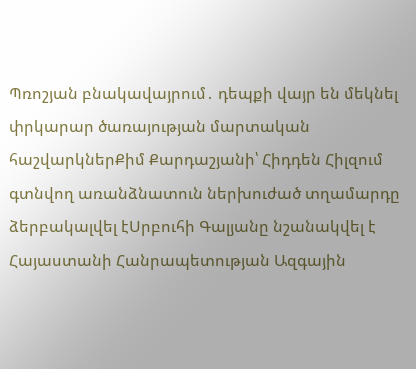Պռոշյան բնակավայրում․ դեպքի վայր են մեկնել փրկարար ծառայության մարտական հաշվարկներՔիմ Քարդաշյանի՝ Հիդդեն Հիլզում գտնվող առանձնատուն ներխուժած տղամարդը ձերբակալվել էՍրբուհի Գալյանը նշանակվել է Հայաստանի Հանրապետության Ազգային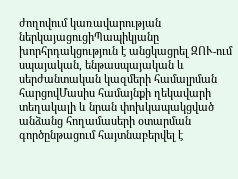ժողովում կառավարության ներկայացուցիՊապիկյանը խորհրդակցություն է անցկացրել ԶՈՒ-ում սպայական, ենթասպայական և սերժանտական կազմերի համալրման հարցովՄասիս համայնքի ղեկավարի տեղակալի և նրան փոխկապակցված անձանց հողամասերի օտարման գործընթացում հայտնաբերվել է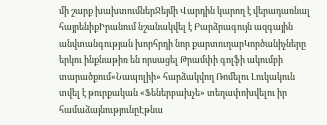մի շարք խախտումներՋեյմի Վարդին կարող է վերադառնալ հայրենիքԻրանում նշանակվել է Բարձրագույն ազգային անվտանգության խորհրդի նոր քարտուղարԿործանիչները երկու ինքնաթիռ են որսացել Թրամփի գոլֆի ակումբի տարածքում«Նապոլիի» հարձակվող Ռոմելու Լուկակուն տվել է թուրքական «Ֆեներբախչե» տեղափոխվելու իր համաձայնությունըԷթնա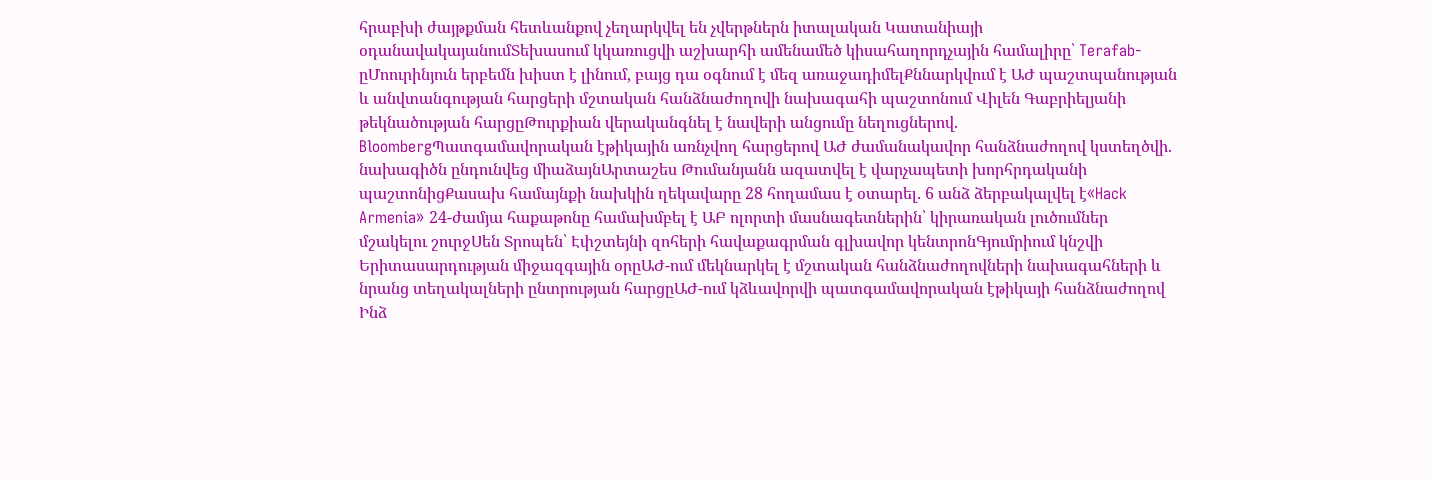հրաբխի ժայթքման հետևանքով չեղարկվել են չվերթներն իտալական Կատանիայի օդանավակայանումՏեխասում կկառուցվի աշխարհի ամենամեծ կիսահաղորդչային համալիրը՝ Terafab-ըՄոուրինյուն երբեմն խիստ է լինում, բայց դա օգնում է մեզ առաջադիմելՔննարկվում է ԱԺ պաշտպանության և անվտանգության հարցերի մշտական հանձնաժողովի նախագահի պաշտոնում Վիլեն Գաբրիելյանի թեկնածության հարցըԹուրքիան վերականգնել է նավերի անցումը նեղուցներով. BloombergՊատգամավորական էթիկային առնչվող հարցերով ԱԺ ժամանակավոր հանձնաժողով կստեղծվի. նախագիծն ընդունվեց միաձայնԱրտաշես Թումանյանն ազատվել է վարչապետի խորհրդականի պաշտոնիցՔասախ համայնքի նախկին ղեկավարը 28 հողամաս է օտարել. 6 անձ ձերբակալվել է«Hack Armenia» 24-ժամյա հաքաթոնը համախմբել է ԱԲ ոլորտի մասնագետներին՝ կիրառական լուծումներ մշակելու շուրջՍեն Տրոպեն՝ Էփշտեյնի զոհերի հավաքագրման գլխավոր կենտրոնԳյումրիում կնշվի Երիտասարդության միջազգային օրըԱԺ-ում մեկնարկել է մշտական հանձնաժողովների նախագահների և նրանց տեղակալների ընտրության հարցըԱԺ-ում կձևավորվի պատգամավորական էթիկայի հանձնաժողով Ինձ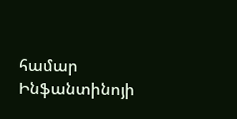համար Ինֆանտինոյի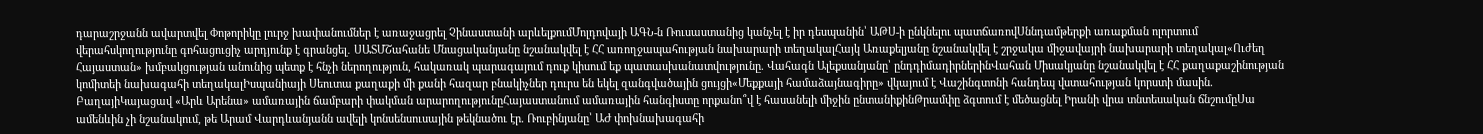դարաշրջանն ավարտվել Փոթորիկը լուրջ խափանումներ է առաջացրել Չինաստանի արևելքումՄոլդովայի ԱԳՆ-ն Ռուսաստանից կանչել է իր դեսպանին՝ ԱԹՍ-ի ընկնելու պատճառովՍննդամթերքի առաքման ոլորտում վերահսկողությունը գոհացուցիչ արդյունք է գրանցել․ ՍԱՏՄՇահանե Մնացականյանը նշանակվել է ՀՀ առողջապահության նախարարի տեղակալՀայկ Առաքելյանը նշանակվել է շրջակա միջավայրի նախարարի տեղակալ«Ուժեղ Հայաստան» խմբակցության անունից պետք է հնչի ներողություն, հակառակ պարագայում դուք կիսում եք պատասխանատվությունը. Վահագն Ալեքսանյանը՝ ընդդիմադիրներինՎահան Միսակյանը նշանակվել է ՀՀ քաղաքաշինության կոմիտեի նախագահի տեղակալԻսպանիայի Սեուտա քաղաքի մի քանի հազար բնակիչներ դուրս են եկել զանգվածային ցույցի«Մեքքայի համաձայնագիրը» վկայում է Վաշինգտոնի հանդեպ վստահության կորստի մասին. ԲաղայիԿայացավ «Արև Արենա» ամառային ճամբարի փակման արարողությունըՀայաստանում ամառային հանգիստը որքանո՞վ է հասանելի միջին ընտանիքինԹրամփը ձգտում է մեծացնել Իրանի վրա տնտեսական ճնշումըՍա ամենևին չի նշանակում, թե Արամ Վարդևանյանն ավելի կոնսենսուսային թեկնածու էր. Ռուբինյանը՝ ԱԺ փոխնախագահի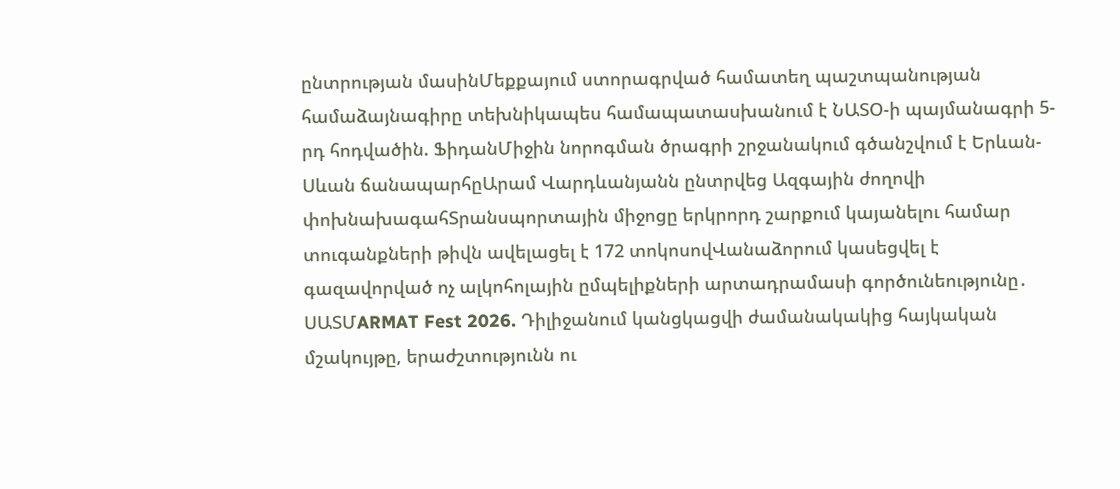ընտրության մասինՄեքքայում ստորագրված համատեղ պաշտպանության համաձայնագիրը տեխնիկապես համապատասխանում է ՆԱՏՕ-ի պայմանագրի 5-րդ հոդվածին. ՖիդանՄիջին նորոգման ծրագրի շրջանակում գծանշվում է Երևան-Սևան ճանապարհըԱրամ Վարդևանյանն ընտրվեց Ազգային ժողովի փոխնախագահՏրանսպորտային միջոցը երկրորդ շարքում կայանելու համար տուգանքների թիվն ավելացել է 172 տոկոսովՎանաձորում կասեցվել է գազավորված ոչ ալկոհոլային ըմպելիքների արտադրամասի գործունեությունը․ ՍԱՏՄARMAT Fest 2026. Դիլիջանում կանցկացվի ժամանակակից հայկական մշակույթը, երաժշտությունն ու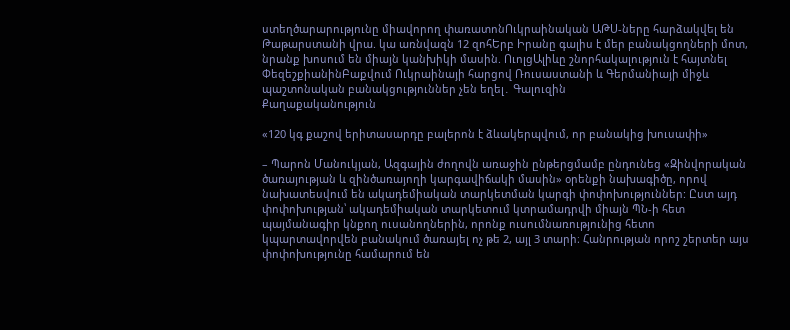ստեղծարարությունը միավորող փառատոնՈւկրաինական ԱԹՍ-ները հարձակվել են Թաթարստանի վրա. կա առնվազն 12 զոհԵրբ Իրանը գալիս է մեր բանակցողների մոտ, նրանք խոսում են միայն կանխիկի մասին. ՈւոլցԱլիևը շնորհակալություն է հայտնել ՓեզեշքիանինԲաքվում Ուկրաինայի հարցով Ռուսաստանի և Գերմանիայի միջև պաշտոնական բանակցություններ չեն եղել․ Գալուզին
Քաղաքականություն

«120 կգ քաշով երիտասարդը բալերոն է ձևակերպվում, որ բանակից խուսափի»

– Պարոն Մանուկյան, Ազգային ժողովն առաջին ընթերցմամբ ընդունեց «Զինվորական ծառայության և զինծառայողի կարգավիճակի մասին» օրենքի նախագիծը, որով նախատեսվում են ակադեմիական տարկետման կարգի փոփոխություններ: Ըստ այդ փոփոխության՝ ակադեմիական տարկետում կտրամադրվի միայն ՊՆ-ի հետ պայմանագիր կնքող ուսանողներին, որոնք ուսումնառությունից հետո կպարտավորվեն բանակում ծառայել ոչ թե 2, այլ 3 տարի։ Հանրության որոշ շերտեր այս փոփոխությունը համարում են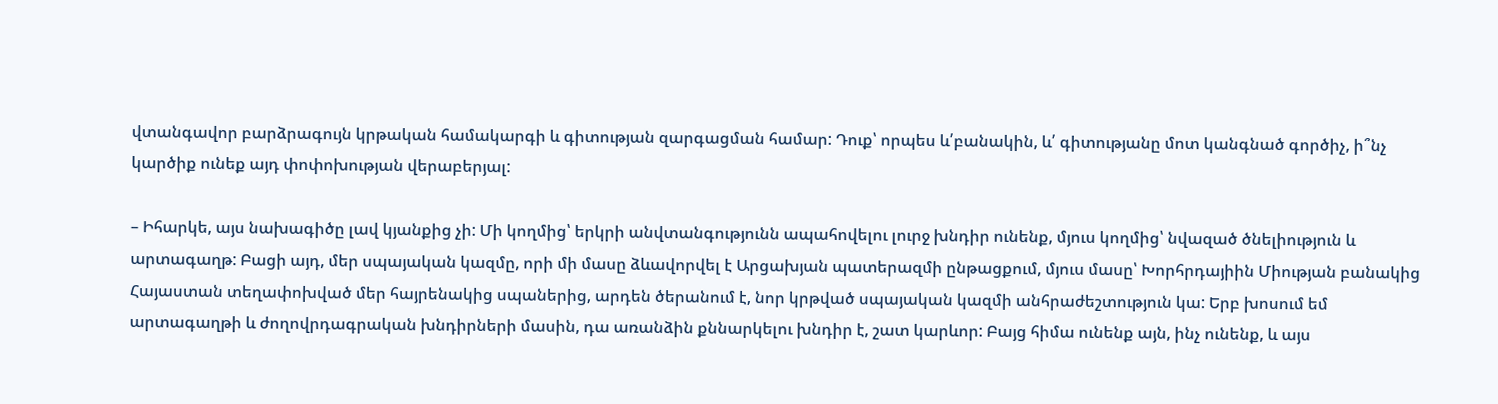վտանգավոր բարձրագույն կրթական համակարգի և գիտության զարգացման համար: Դուք՝ որպես և՛բանակին, և՛ գիտությանը մոտ կանգնած գործիչ, ի՞նչ կարծիք ունեք այդ փոփոխության վերաբերյալ:

– Իհարկե, այս նախագիծը լավ կյանքից չի: Մի կողմից՝ երկրի անվտանգությունն ապահովելու լուրջ խնդիր ունենք, մյուս կողմից՝ նվազած ծնելիություն և արտագաղթ: Բացի այդ, մեր սպայական կազմը, որի մի մասը ձևավորվել է Արցախյան պատերազմի ընթացքում, մյուս մասը՝ Խորհրդայիին Միության բանակից Հայաստան տեղափոխված մեր հայրենակից սպաներից, արդեն ծերանում է, նոր կրթված սպայական կազմի անհրաժեշտություն կա: Երբ խոսում եմ արտագաղթի և ժողովրդագրական խնդիրների մասին, դա առանձին քննարկելու խնդիր է, շատ կարևոր: Բայց հիմա ունենք այն, ինչ ունենք, և այս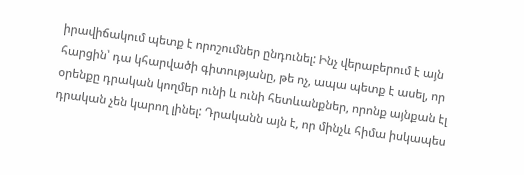իրավիճակում պետք է որոշումներ ընդունել: Ինչ վերաբերում է այն հարցին՝ դա կհարվածի գիտությանը, թե ոչ, ապա պետք է ասել, որ օրենքը դրական կողմեր ունի և ունի հետևանքներ, որոնք այնքան էլ դրական չեն կարող լինել: Դրականն այն է, որ մինչև հիմա իսկապես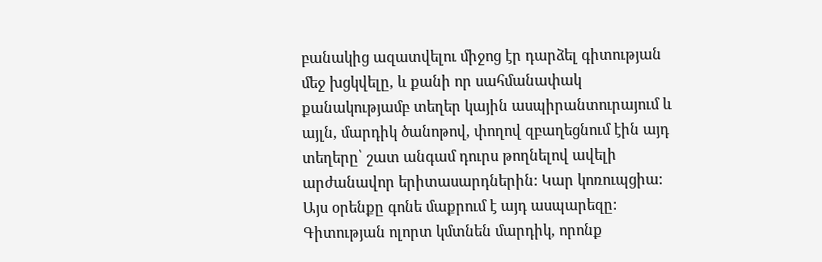բանակից ազատվելու միջոց էր դարձել գիտության մեջ խցկվելը, և քանի որ սահմանափակ քանակությամբ տեղեր կային ասպիրանտուրայում և այլն, մարդիկ ծանոթով, փողով զբաղեցնում էին այդ տեղերը՝ շատ անգամ դուրս թողնելով ավելի արժանավոր երիտասարդներին: Կար կոռուպցիա: Այս օրենքը գոնե մաքրում է այդ ասպարեզը: Գիտության ոլորտ կմտնեն մարդիկ, որոնք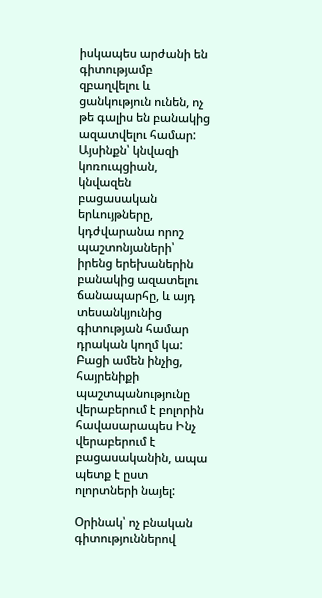իսկապես արժանի են գիտությամբ զբաղվելու և ցանկություն ունեն, ոչ թե գալիս են բանակից ազատվելու համար: Այսինքն՝ կնվազի կոռուպցիան, կնվազեն բացասական երևույթները, կդժվարանա որոշ պաշտոնյաների՝ իրենց երեխաներին բանակից ազատելու ճանապարհը, և այդ տեսանկյունից գիտության համար դրական կողմ կա: Բացի ամեն ինչից, հայրենիքի պաշտպանությունը վերաբերում է բոլորին հավասարապես Ինչ վերաբերում է բացասականին, ապա պետք է ըստ ոլորտների նայել:

Օրինակ՝ ոչ բնական գիտություններով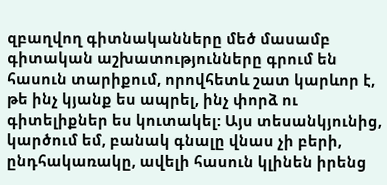զբաղվող գիտնականները մեծ մասամբ գիտական աշխատությունները գրում են հասուն տարիքում, որովհետև շատ կարևոր է, թե ինչ կյանք ես ապրել, ինչ փորձ ու գիտելիքներ ես կուտակել: Այս տեսանկյունից, կարծում եմ, բանակ գնալը վնաս չի բերի, ընդհակառակը, ավելի հասուն կլինեն իրենց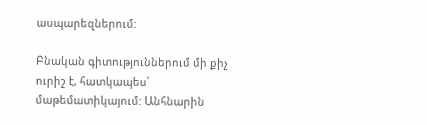ասպարեզներում:

Բնական գիտություններում մի քիչ ուրիշ է, հատկապես՝ մաթեմատիկայում: Անհնարին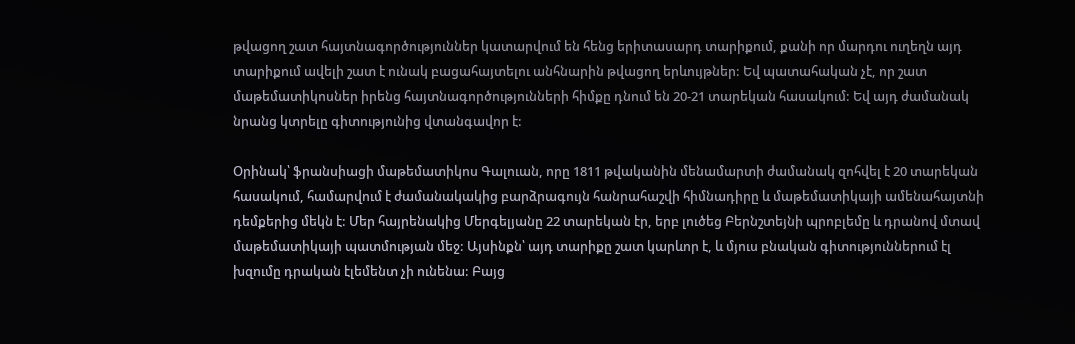թվացող շատ հայտնագործություններ կատարվում են հենց երիտասարդ տարիքում, քանի որ մարդու ուղեղն այդ տարիքում ավելի շատ է ունակ բացահայտելու անհնարին թվացող երևույթներ: Եվ պատահական չէ, որ շատ մաթեմատիկոսներ իրենց հայտնագործությունների հիմքը դնում են 20-21 տարեկան հասակում: Եվ այդ ժամանակ նրանց կտրելը գիտությունից վտանգավոր է:

Օրինակ՝ ֆրանսիացի մաթեմատիկոս Գալուան, որը 1811 թվականին մենամարտի ժամանակ զոհվել է 20 տարեկան հասակում, համարվում է ժամանակակից բարձրագույն հանրահաշվի հիմնադիրը և մաթեմատիկայի ամենահայտնի դեմքերից մեկն է: Մեր հայրենակից Մերգելյանը 22 տարեկան էր, երբ լուծեց Բերնշտեյնի պրոբլեմը և դրանով մտավ մաթեմատիկայի պատմության մեջ: Այսինքն՝ այդ տարիքը շատ կարևոր է, և մյուս բնական գիտություններում էլ խզումը դրական էլեմենտ չի ունենա: Բայց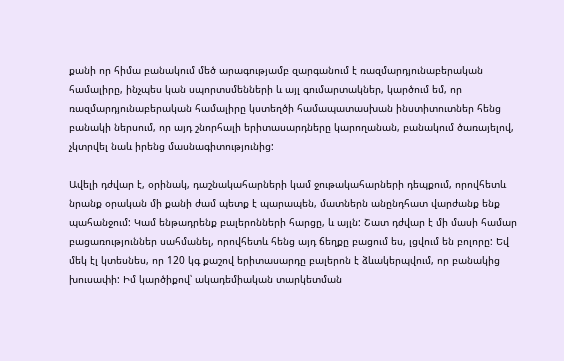քանի որ հիմա բանակում մեծ արագությամբ զարգանում է ռազմարդյունաբերական համալիրը, ինչպես կան սպորտսմենների և այլ գումարտակներ, կարծում եմ, որ ռազմարդյունաբերական համալիրը կստեղծի համապատասխան ինստիտուտներ հենց բանակի ներսում, որ այդ շնորհալի երիտասարդները կարողանան, բանակում ծառայելով, չկտրվել նաև իրենց մասնագիտությունից:

Ավելի դժվար է, օրինակ, դաշնակահարների կամ ջութակահարների դեպքում, որովհետև նրանք օրական մի քանի ժամ պետք է պարապեն, մատներն անընդհատ վարժանք ենք պահանջում: Կամ ենթադրենք բալերոնների հարցը, և այլն: Շատ դժվար է մի մասի համար բացառություններ սահմանել, որովհետև հենց այդ ճեղքը բացում ես, լցվում են բոլորը: Եվ մեկ էլ կտեսնես, որ 120 կգ քաշով երիտասարդը բալերոն է ձևակերպվում, որ բանակից խուսափի: Իմ կարծիքով՝ ակադեմիական տարկետման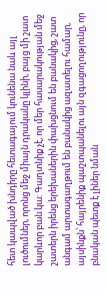հետ կապված խնդիրը հետագայում կունենա նաև այլ լուծումներ, որոնց մեջ միայն դրականը կլինի, բայց մի շատ կարևոր բան կա: Գաղտնիք չէ, որ մեր հասարակության մեջ շատերն իրենց երեխաներին փախցնում են բանակից, շատ անգամ արտագաղթում են բանակից ազատելու համար, այսինքն՝ հայրենիք պաշտպանելու այն զգացողությունը, որ բնական պետք է լիներ նման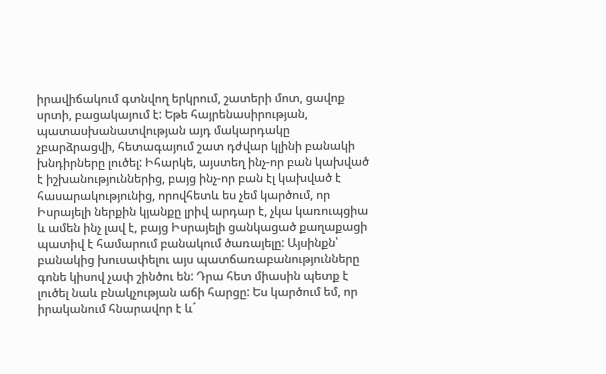իրավիճակում գտնվող երկրում, շատերի մոտ, ցավոք սրտի, բացակայում է: Եթե հայրենասիրության, պատասխանատվության այդ մակարդակը չբարձրացվի, հետագայում շատ դժվար կլինի բանակի խնդիրները լուծել: Իհարկե, այստեղ ինչ-որ բան կախված է իշխանություններից, բայց ինչ-որ բան էլ կախված է հասարակությունից, որովհետև ես չեմ կարծում, որ Իսրայելի ներքին կյանքը լրիվ արդար է, չկա կառուպցիա և ամեն ինչ լավ է, բայց Իսրայելի ցանկացած քաղաքացի պատիվ է համարում բանակում ծառայելը: Այսինքն՝ բանակից խուսափելու այս պատճառաբանությունները գոնե կիսով չափ շինծու են: Դրա հետ միասին պետք է լուծել նաև բնակչության աճի հարցը: Ես կարծում եմ, որ իրականում հնարավոր է և´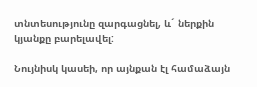տնտեսությունը զարգացնել, և´ ներքին կյանքը բարելավել:

Նույնիսկ կասեի, որ այնքան էլ համաձայն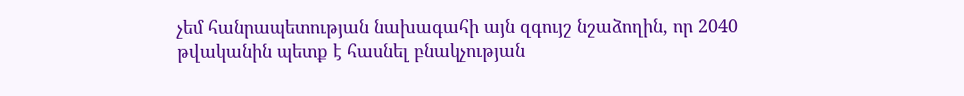չեմ հանրապետության նախագահի այն զգույշ նշաձողին, որ 2040 թվականին պետք է հասնել բնակչության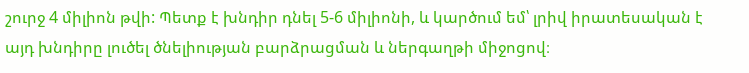շուրջ 4 միլիոն թվի: Պետք է խնդիր դնել 5-6 միլիոնի, և կարծում եմ՝ լրիվ իրատեսական է այդ խնդիրը լուծել ծնելիության բարձրացման և ներգաղթի միջոցով։